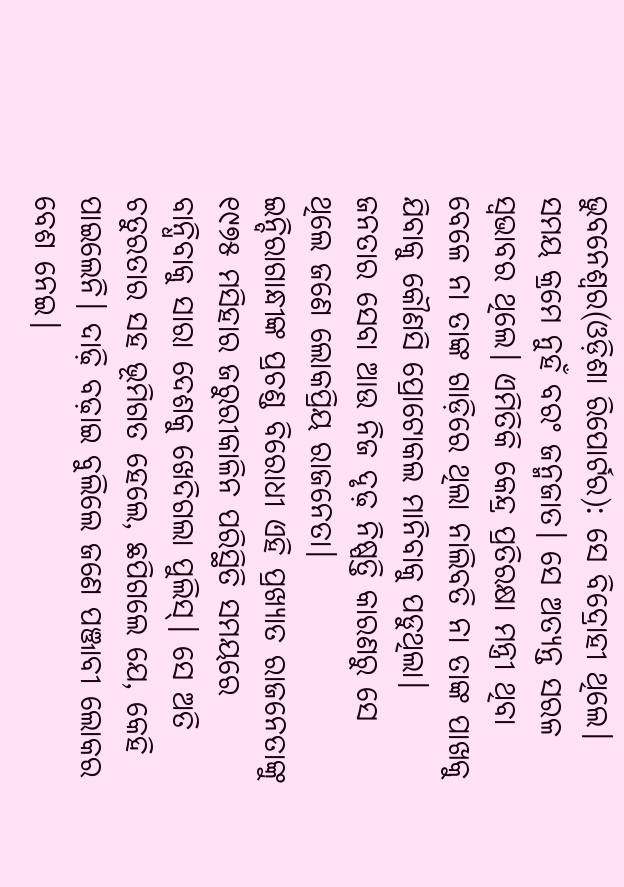ଭୁବନେଶ୍ୱର(ଓଡ଼ିଶା ରିପୋର୍ଟର): ସେ ବିଦ୍ରୋହୀ ଥିଲେ। ସମୟ କ୍ରମେ ନୁହଁ ବରଂ ଜନ୍ମଜାତ। ସେ ଅତ୍ୟନ୍ତ ସରଳ ସ୍ୱଭାବର ଥିଲେ। ଏମିତିକି କେନ୍ଦ୍ର ପ୍ରତିରକ୍ଷା ମନ୍ତ୍ରୀ ଥିବା ବେଳେ ନା ତାଙ୍କ ଗାଡ଼ିରେ ଥିଲା ନାଲିବତି ନା ତାଙ୍କ ପାଖକୁ ଯିବାକୁ କୌଣସି ପ୍ରୋଟୋକଲ ମାନିବାକୁ ପଡୁଥିଲା। ଜନତାର ସେବା ଆଉ ନିଜ ଦୃଢ଼ ନିଷ୍ପତ୍ତି କାରଣରୁ ସେ ଥିଲେ ଜଣେ ଲୋକପ୍ରିୟ ରାଜନେତା।
ଇନ୍ଦିରାଗାନ୍ଧୀଙ୍କ ପ୍ରଚଣ୍ଡ ବିରୋଧୀ ଏହି ପ୍ରଖ୍ୟାତ ରାଜନେତାଙ୍କୁ ୧୯୭୫ ମସିହାର ଜରୁରୀକାଳିନ ପରିସ୍ଥିତି ସମୟରେ ବାନ୍ଧିବାକୁ ସାରା ଦେଶକୁ ଖେଦିଗଲା ପୁଲିସ୍। ସେ ଅତି ଚତୁରତାର ସହ ଭୂମିଗତ ହେଲେ, ଛପିଗଲେ ଯେ, କେହି ପାଇଲେନି। ଦାଢ଼ି ବଢ଼ାଇ ବୁଲିଲେ ଜଣେ ପଞ୍ଜାବୀ ଲୋକର ବେଶ ନେଇ।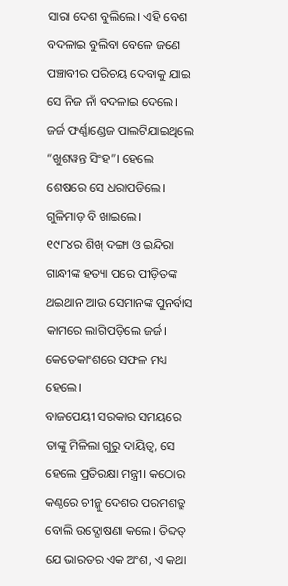ସାରା ଦେଶ ବୁଲିଲେ। ଏହି ବେଶ ବଦଳାଇ ବୁଲିବା ବେଳେ ଜଣେ ପଞ୍ଚାବୀର ପରିଚୟ ଦେବାକୁ ଯାଇ ସେ ନିଜ ନାଁ ବଦଳାଇ ଦେଲେ।
ଜର୍ଜ ଫର୍ଣ୍ଣାଣ୍ଡେଜ ପାଲଟିଯାଇଥିଲେ “ଖୁଶୱନ୍ତ ସିଂହ”। ହେଲେ ଶେଷରେ ସେ ଧରାପଡିଲେ। ଗୁଳିମାଡ଼ ବି ଖାଇଲେ।
୧୯୮୪ର ଶିଖ୍ ଦଙ୍ଗା ଓ ଇନ୍ଦିରା ଗାନ୍ଧୀଙ୍କ ହତ୍ୟା ପରେ ପୀଡ଼ିତଙ୍କ ଥଇଥାନ ଆଉ ସେମାନଙ୍କ ପୁନର୍ବାସ କାମରେ ଲାଗିପଡ଼ିଲେ ଜର୍ଜ। କେତେକାଂଶରେ ସଫଳ ମଧ୍ୟ ହେଲେ।
ବାଜପେୟୀ ସରକାର ସମୟରେ ତାଙ୍କୁ ମିଳିଲା ଗୁରୁ ଦାୟିତ୍ୱ, ସେ ହେଲେ ପ୍ରତିରକ୍ଷା ମନ୍ତ୍ରୀ। କଠୋର କଣ୍ଠରେ ଚୀନ୍କୁ ଦେଶର ପରମଶତ୍ରୁ ବୋଲି ଉଦ୍ଘୋଷଣା କଲେ। ତିବ୍ଦତ୍ ଯେ ଭାରତର ଏକ ଅଂଶ, ଏ କଥା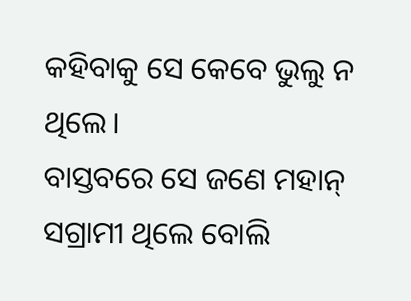କହିବାକୁ ସେ କେବେ ଭୁଲୁ ନ ଥିଲେ।
ବାସ୍ତବରେ ସେ ଜଣେ ମହାନ୍ ସଗ୍ରାମୀ ଥିଲେ ବୋଲି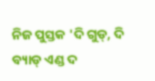ନିଜ ପୁସ୍ତକ 'ଦି ଗୁଡ୍, ଦି ବ୍ୟାଡ୍ ଏଣ୍ଡ ଦ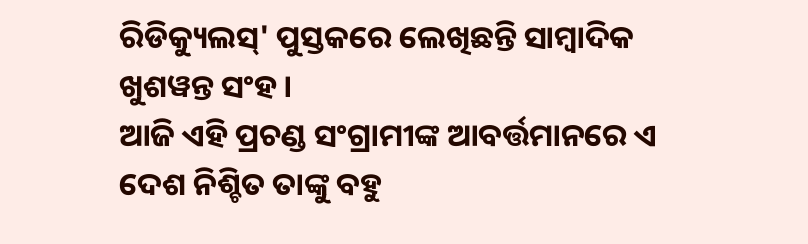ରିଡିକ୍ୟୁଲସ୍' ପୁସ୍ତକରେ ଲେଖିଛନ୍ତି ସାମ୍ବାଦିକ ଖୁଶୱନ୍ତ ସଂହ।
ଆଜି ଏହି ପ୍ରଚଣ୍ଡ ସଂଗ୍ରାମୀଙ୍କ ଆବର୍ତ୍ତମାନରେ ଏ ଦେଶ ନିଶ୍ଚିତ ତାଙ୍କୁ ବହୁ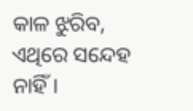କାଳ ଝୁରିବ, ଏଥିରେ ସନ୍ଦେହ ନାହିଁ।